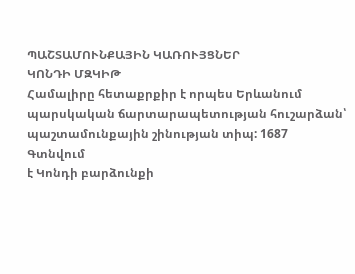ՊԱՇՏԱՄՈՒՆՔԱՅԻՆ ԿԱՌՈՒՅՑՆԵՐ
ԿՈՆԴԻ ՄԶԿԻԹ
Համալիրը հետաքրքիր է որպես Երևանում պարսկական ճարտարապետության հուշարձան՝ պաշտամունքային շինության տիպ: 1687
Գտնվում
է Կոնդի բարձունքի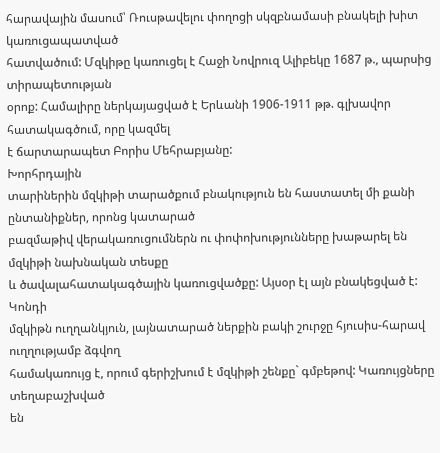հարավային մասում՝ Ռուսթավելու փողոցի սկզբնամասի բնակելի խիտ կառուցապատված
հատվածում: Մզկիթը կառուցել է Հաջի Նովրուզ Ալիբեկը 1687 թ., պարսից տիրապետության
օրոք: Համալիրը ներկայացված է Երևանի 1906-1911 թթ. գլխավոր հատակագծում, որը կազմել
է ճարտարապետ Բորիս Մեհրաբյանը:
Խորհրդային
տարիներին մզկիթի տարածքում բնակություն են հաստատել մի քանի ընտանիքներ, որոնց կատարած
բազմաթիվ վերակառուցումներն ու փոփոխությունները խաթարել են մզկիթի նախնական տեսքը
և ծավալահատակագծային կառուցվածքը: Այսօր էլ այն բնակեցված է:
Կոնդի
մզկիթն ուղղանկյուն, լայնատարած ներքին բակի շուրջը հյուսիս-հարավ ուղղությամբ ձգվող
համակառույց է, որում գերիշխում է մզկիթի շենքը` գմբեթով: Կառույցները տեղաբաշխված
են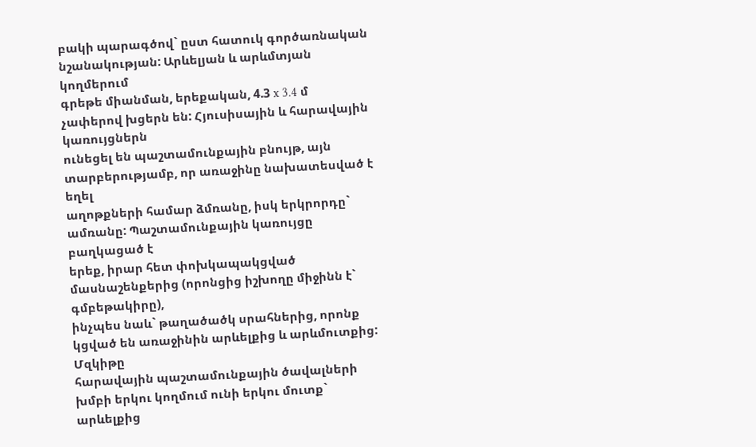բակի պարագծով` ըստ հատուկ գործառնական նշանակության: Արևելյան և արևմտյան կողմերում
գրեթե միանման, երեքական, 4.3 x 3.4 մ չափերով խցերն են: Հյուսիսային և հարավային կառույցներն
ունեցել են պաշտամունքային բնույթ, այն տարբերությամբ, որ առաջինը նախատեսված է եղել
աղոթքների համար ձմռանը, իսկ երկրորդը` ամռանը: Պաշտամունքային կառույցը բաղկացած է
երեք, իրար հետ փոխկապակցված մասնաշենքերից (որոնցից իշխողը միջինն է` գմբեթակիրը),
ինչպես նաև` թաղածածկ սրահներից, որոնք կցված են առաջինին արևելքից և արևմուտքից: Մզկիթը
հարավային պաշտամունքային ծավալների խմբի երկու կողմում ունի երկու մուտք` արևելքից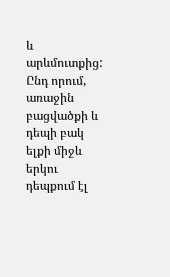և արևմուտքից: Ընդ որում, առաջին բացվածքի և դեպի բակ ելքի միջև երկու դեպքում էլ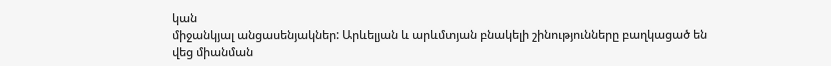կան
միջանկյալ անցասենյակներ: Արևելյան և արևմտյան բնակելի շինությունները բաղկացած են
վեց միանման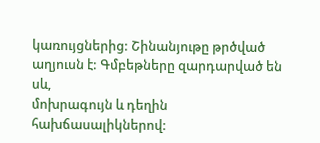կառույցներից: Շինանյութը թրծված աղյուսն է: Գմբեթները զարդարված են սև,
մոխրագույն և դեղին հախճասալիկներով: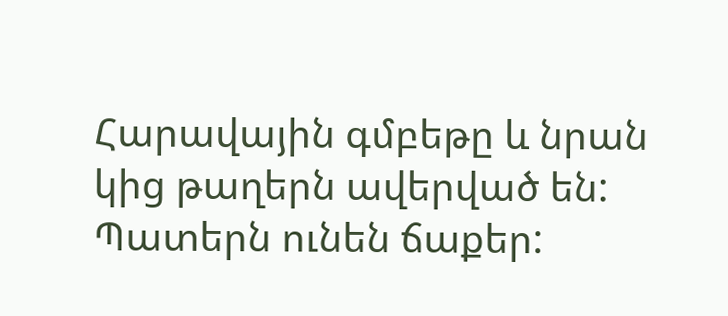Հարավային գմբեթը և նրան կից թաղերն ավերված են:
Պատերն ունեն ճաքեր: